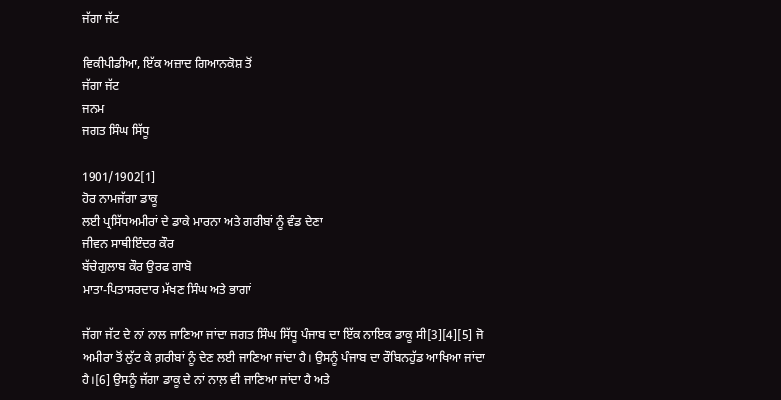ਜੱਗਾ ਜੱਟ

ਵਿਕੀਪੀਡੀਆ, ਇੱਕ ਅਜ਼ਾਦ ਗਿਆਨਕੋਸ਼ ਤੋਂ
ਜੱਗਾ ਜੱਟ
ਜਨਮ
ਜਗਤ ਸਿੰਘ ਸਿੱਧੂ

1901/1902[1]
ਹੋਰ ਨਾਮਜੱਗਾ ਡਾਕੂ
ਲਈ ਪ੍ਰਸਿੱਧਅਮੀਰਾਂ ਦੇ ਡਾਕੇ ਮਾਰਨਾ ਅਤੇ ਗਰੀਬਾਂ ਨੂੰ ਵੰਡ ਦੇਣਾ
ਜੀਵਨ ਸਾਥੀਇੰਦਰ ਕੌਰ
ਬੱਚੇਗੁਲਾਬ ਕੌਰ ਉਰਫ ਗਾਬੋ
ਮਾਤਾ-ਪਿਤਾਸਰਦਾਰ ਮੱਖਣ ਸਿੰਘ ਅਤੇ ਭਾਗਾਂ

ਜੱਗਾ ਜੱਟ ਦੇ ਨਾਂ ਨਾਲ ਜਾਣਿਆ ਜਾਂਦਾ ਜਗਤ ਸਿੰਘ ਸਿੱਧੂ ਪੰਜਾਬ ਦਾ ਇੱਕ ਨਾਇਕ ਡਾਕੂ ਸੀ[3][4][5] ਜੋ ਅਮੀਰਾ ਤੋਂ ਲੁੱਟ ਕੇ ਗ਼ਰੀਬਾਂ ਨੂੰ ਦੇਣ ਲਈ ਜਾਣਿਆ ਜਾਂਦਾ ਹੈ। ਉਸਨੂੰ ਪੰਜਾਬ ਦਾ ਰੌਬਿਨਹੁੱਡ ਆਖਿਆ ਜਾਂਦਾ ਹੈ।[6] ਉਸਨੂੰ ਜੱਗਾ ਡਾਕੂ ਦੇ ਨਾਂ ਨਾਲ਼ ਵੀ ਜਾਣਿਆ ਜਾਂਦਾ ਹੈ ਅਤੇ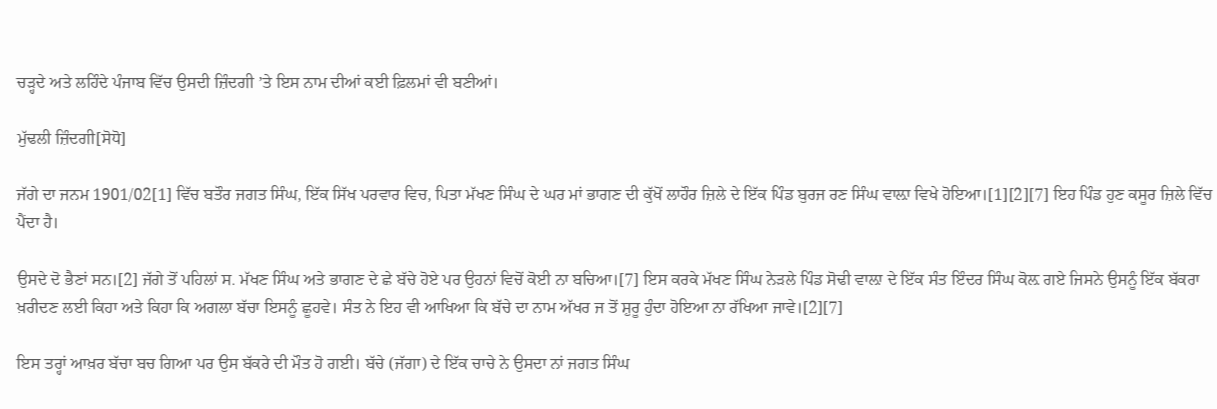ਚੜ੍ਹਦੇ ਅਤੇ ਲਹਿੰਦੇ ਪੰਜਾਬ ਵਿੱਚ ਉਸਦੀ ਜ਼ਿੰਦਗੀ ’ਤੇ ਇਸ ਨਾਮ ਦੀਆਂ ਕਈ ਫ਼ਿਲਮਾਂ ਵੀ ਬਣੀਆਂ।

ਮੁੱਢਲੀ ਜ਼ਿੰਦਗੀ[ਸੋਧੋ]

ਜੱਗੇ ਦਾ ਜਨਮ 1901/02[1] ਵਿੱਚ ਬਤੌਰ ਜਗਤ ਸਿੰਘ, ਇੱਕ ਸਿੱਖ ਪਰਵਾਰ ਵਿਚ, ਪਿਤਾ ਮੱਖਣ ਸਿੰਘ ਦੇ ਘਰ ਮਾਂ ਭਾਗਣ ਦੀ ਕੁੱਖੋਂ ਲਾਹੌਰ ਜ਼ਿਲੇ ਦੇ ਇੱਕ ਪਿੰਡ ਬੁਰਜ ਰਣ ਸਿੰਘ ਵਾਲ਼ਾ ਵਿਖੇ ਹੋਇਆ।[1][2][7] ਇਹ ਪਿੰਡ ਹੁਣ ਕਸੂਰ ਜ਼ਿਲੇ ਵਿੱਚ ਪੈਂਦਾ ਹੈ।

ਉਸਦੇ ਦੋ ਭੈਣਾਂ ਸਨ।[2] ਜੱਗੇ ਤੋਂ ਪਹਿਲਾਂ ਸ. ਮੱਖਣ ਸਿੰਘ ਅਤੇ ਭਾਗਣ ਦੇ ਛੇ ਬੱਚੇ ਹੋਏ ਪਰ ਉਹਨਾਂ ਵਿਚੋਂ ਕੋਈ ਨਾ ਬਚਿਆ।[7] ਇਸ ਕਰਕੇ ਮੱਖਣ ਸਿੰਘ ਨੇੜਲੇ ਪਿੰਡ ਸੋਢੀ ਵਾਲ਼ਾ ਦੇ ਇੱਕ ਸੰਤ ਇੰਦਰ ਸਿੰਘ ਕੋਲ਼ ਗਏ ਜਿਸਨੇ ਉਸਨੂੰ ਇੱਕ ਬੱਕਰਾ ਖ਼ਰੀਦਣ ਲਈ ਕਿਹਾ ਅਤੇ ਕਿਹਾ ਕਿ ਅਗਲਾ ਬੱਚਾ ਇਸਨੂੰ ਛੂਹਵੇ। ਸੰਤ ਨੇ ਇਹ ਵੀ ਆਖਿਆ ਕਿ ਬੱਚੇ ਦਾ ਨਾਮ ਅੱਖਰ ਜ ਤੋਂ ਸ਼ੁਰੂ ਹੁੰਦਾ ਹੋਇਆ ਨਾ ਰੱਖਿਆ ਜਾਵੇ।[2][7]

ਇਸ ਤਰ੍ਹਾਂ ਆਖ਼ਰ ਬੱਚਾ ਬਚ ਗਿਆ ਪਰ ਉਸ ਬੱਕਰੇ ਦੀ ਮੌਤ ਹੋ ਗਈ। ਬੱਚੇ (ਜੱਗਾ) ਦੇ ਇੱਕ ਚਾਚੇ ਨੇ ਉਸਦਾ ਨਾਂ ਜਗਤ ਸਿੰਘ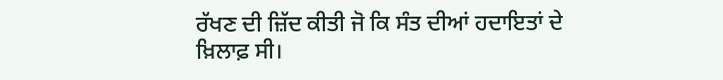ਰੱਖਣ ਦੀ ਜ਼ਿੱਦ ਕੀਤੀ ਜੋ ਕਿ ਸੰਤ ਦੀਆਂ ਹਦਾਇਤਾਂ ਦੇ ਖ਼ਿਲਾਫ਼ ਸੀ।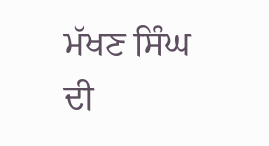ਮੱਖਣ ਸਿੰਘ ਦੀ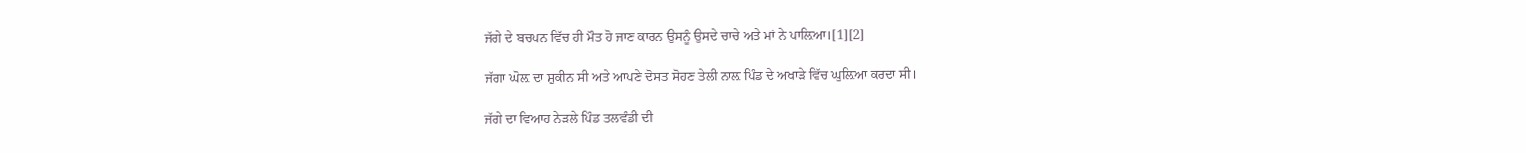ਜੱਗੇ ਦੇ ਬਚਪਨ ਵਿੱਚ ਹੀ ਮੌਤ ਹੋ ਜਾਣ ਕਾਰਨ ਉਸਨੂੰ ਉਸਦੇ ਚਾਚੇ ਅਤੇ ਮਾਂ ਨੇ ਪਾਲ਼ਿਆ।[1][2]

ਜੱਗਾ ਘੋਲ਼ ਦਾ ਸ਼ੁਕੀਨ ਸੀ ਅਤੇ ਆਪਣੇ ਦੋਸਤ ਸੋਹਣ ਤੇਲੀ ਨਾਲ਼ ਪਿੰਡ ਦੇ ਅਖਾੜੇ ਵਿੱਚ ਘੁਲ਼ਿਆ ਕਰਦਾ ਸੀ।

ਜੱਗੇ ਦਾ ਵਿਆਹ ਨੇੜਲੇ ਪਿੰਡ ਤਲਵੰਡੀ ਦੀ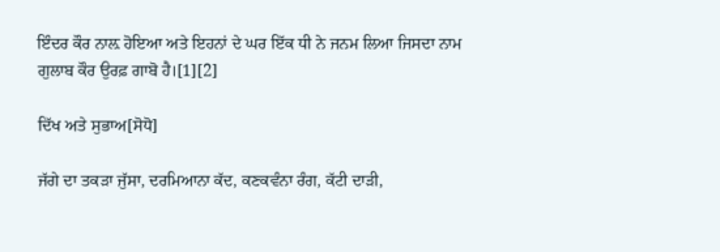ਇੰਦਰ ਕੌਰ ਨਾਲ਼ ਹੋਇਆ ਅਤੇ ਇਹਨਾਂ ਦੇ ਘਰ ਇੱਕ ਧੀ ਨੇ ਜਨਮ ਲਿਆ ਜਿਸਦਾ ਨਾਮ ਗੁਲਾਬ ਕੌਰ ਉਰਫ਼ ਗਾਬੋ ਹੈ।[1][2]

ਦਿੱਖ ਅਤੇ ਸੁਭਾਅ[ਸੋਧੋ]

ਜੱਗੇ ਦਾ ਤਕੜਾ ਜੁੱਸਾ, ਦਰਮਿਆਨਾ ਕੱਦ, ਕਣਕਵੰਨਾ ਰੰਗ, ਕੱਟੀ ਦਾੜੀ,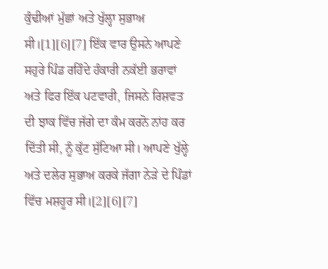ਕੁੰਢੀਆਂ ਮੁੱਛਾਂ ਅਤੇ ਖੁੱਲ੍ਹਾ ਸੁਭਾਅ ਸੀ।[1][6][7] ਇੱਕ ਵਾਰ ਉਸਨੇ ਆਪਣੇ ਸਹੁਰੇ ਪਿੰਡ ਰਹਿੰਦੇ ਹੰਕਾਰੀ ਨਕੱਈ ਭਰਾਵਾਂ ਅਤੇ ਫਿਰ ਇੱਕ ਪਟਵਾਰੀ, ਜਿਸਨੇ ਰਿਸ਼ਵਤ ਦੀ ਝਾਕ ਵਿੱਚ ਜੱਗੇ ਦਾ ਕੰਮ ਕਰਨੋ ਨਾਂਹ ਕਰ ਦਿੱਤੀ ਸੀ, ਨੂੰ ਕੁੱਟ ਸੁੱਟਿਆ ਸੀ। ਆਪਣੇ ਖੁੱਲ੍ਹੇ ਅਤੇ ਦਲੇਰ ਸੁਭਾਅ ਕਰਕੇ ਜੱਗਾ ਨੇੜੇ ਦੇ ਪਿੰਡਾਂ ਵਿੱਚ ਮਸ਼ਹੂਰ ਸੀ।[2][6][7]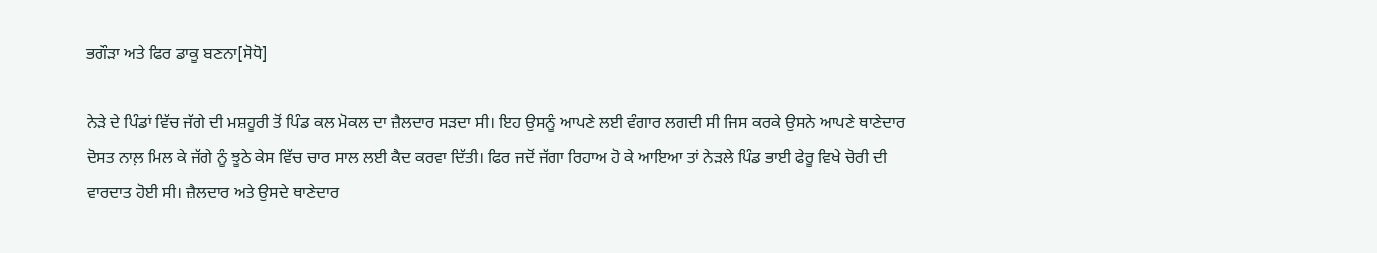ਭਗੌੜਾ ਅਤੇ ਫਿਰ ਡਾਕੂ ਬਣਨਾ[ਸੋਧੋ]

ਨੇੜੇ ਦੇ ਪਿੰਡਾਂ ਵਿੱਚ ਜੱਗੇ ਦੀ ਮਸ਼ਹੂਰੀ ਤੋਂ ਪਿੰਡ ਕਲ ਮੋਕਲ ਦਾ ਜ਼ੈਲਦਾਰ ਸੜਦਾ ਸੀ। ਇਹ ਉਸਨੂੰ ਆਪਣੇ ਲਈ ਵੰਗਾਰ ਲਗਦੀ ਸੀ ਜਿਸ ਕਰਕੇ ਉਸਨੇ ਆਪਣੇ ਥਾਣੇਦਾਰ ਦੋਸਤ ਨਾਲ਼ ਮਿਲ ਕੇ ਜੱਗੇ ਨੂੰ ਝੂਠੇ ਕੇਸ ਵਿੱਚ ਚਾਰ ਸਾਲ ਲਈ ਕੈਦ ਕਰਵਾ ਦਿੱਤੀ। ਫਿਰ ਜਦੋਂ ਜੱਗਾ ਰਿਹਾਅ ਹੋ ਕੇ ਆਇਆ ਤਾਂ ਨੇੜਲੇ ਪਿੰਡ ਭਾਈ ਫੇਰੂ ਵਿਖੇ ਚੋਰੀ ਦੀ ਵਾਰਦਾਤ ਹੋਈ ਸੀ। ਜ਼ੈਲਦਾਰ ਅਤੇ ਉਸਦੇ ਥਾਣੇਦਾਰ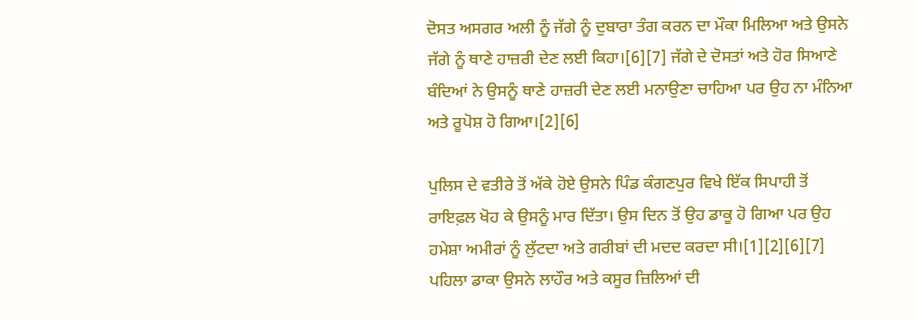ਦੋਸਤ ਅਸਗਰ ਅਲੀ ਨੂੰ ਜੱਗੇ ਨੂੰ ਦੁਬਾਰਾ ਤੰਗ ਕਰਨ ਦਾ ਮੌਕਾ ਮਿਲਿਆ ਅਤੇ ਉਸਨੇ ਜੱਗੇ ਨੂੰ ਥਾਣੇ ਹਾਜ਼ਰੀ ਦੇਣ ਲਈ ਕਿਹਾ।[6][7] ਜੱਗੇ ਦੇ ਦੋਸਤਾਂ ਅਤੇ ਹੋਰ ਸਿਆਣੇ ਬੰਦਿਆਂ ਨੇ ਉਸਨੂੰ ਥਾਣੇ ਹਾਜ਼ਰੀ ਦੇਣ ਲਈ ਮਨਾਉਣਾ ਚਾਹਿਆ ਪਰ ਉਹ ਨਾ ਮੰਨਿਆ ਅਤੇ ਰੂਪੋਸ਼ ਹੋ ਗਿਆ।[2][6]

ਪੁਲਿਸ ਦੇ ਵਤੀਰੇ ਤੋਂ ਅੱਕੇ ਹੋਏ ਉਸਨੇ ਪਿੰਡ ਕੰਗਣਪੁਰ ਵਿਖੇ ਇੱਕ ਸਿਪਾਹੀ ਤੋਂ ਰਾਇਫ਼ਲ ਖੋਹ ਕੇ ਉਸਨੂੰ ਮਾਰ ਦਿੱਤਾ। ਉਸ ਦਿਨ ਤੋਂ ਉਹ ਡਾਕੂ ਹੋ ਗਿਆ ਪਰ ਉਹ ਹਮੇਸ਼ਾ ਅਮੀਰਾਂ ਨੂੰ ਲੁੱਟਦਾ ਅਤੇ ਗਰੀਬਾਂ ਦੀ ਮਦਦ ਕਰਦਾ ਸੀ।[1][2][6][7] ਪਹਿਲਾ ਡਾਕਾ ਉਸਨੇ ਲਾਹੌਰ ਅਤੇ ਕਸੂਰ ਜ਼ਿਲਿਆਂ ਦੀ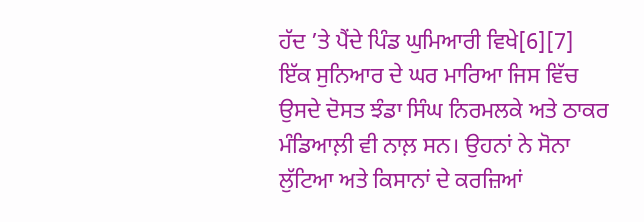ਹੱਦ ’ਤੇ ਪੈਂਦੇ ਪਿੰਡ ਘੁਮਿਆਰੀ ਵਿਖੇ[6][7] ਇੱਕ ਸੁਨਿਆਰ ਦੇ ਘਰ ਮਾਰਿਆ ਜਿਸ ਵਿੱਚ ਉਸਦੇ ਦੋਸਤ ਝੰਡਾ ਸਿੰਘ ਨਿਰਮਲਕੇ ਅਤੇ ਠਾਕਰ ਮੰਡਿਆਲ਼ੀ ਵੀ ਨਾਲ਼ ਸਨ। ਉਹਨਾਂ ਨੇ ਸੋਨਾ ਲੁੱਟਿਆ ਅਤੇ ਕਿਸਾਨਾਂ ਦੇ ਕਰਜ਼ਿਆਂ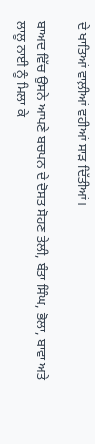ਦੇ ਖਾਤਿਆਂ ਵਾਲ਼ੀਆਂ ਵਹੀਆਂ ਸਾੜ ਦਿੱਤੀਆਂ।

ਬਾਅਦ ਵਿੱਚ ਉਸਨੇ ਆਪਣੇ ਬਚਪਨ ਦੇ ਦੋਸਤ ਸੋਹਣ ਤੇਲੀ, ਬੰਤਾ ਸਿੰਘ, ਭੋਲਾ, ਬਾਵਾ ਅਤੇ ਲਾਲੂ ਨਾਈ ਨੂੰ ਮਿਲਾ ਕੇ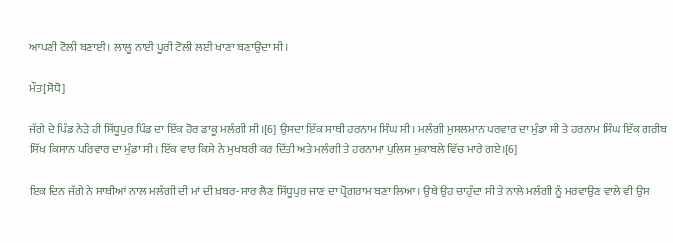ਆਪਣੀ ਟੋਲੀ ਬਣਾਈ। ਲਾਲੂ ਨਾਈ ਪੂਰੀ ਟੋਲੀ ਲਈ ਖਾਣਾ ਬਣਾਉਂਦਾ ਸੀ।

ਮੌਤ[ਸੋਧੋ]

ਜੱਗੇ ਦੇ ਪਿੰਡ ਨੇੜੇ ਹੀ ਸਿੱਧੂਪੁਰ ਪਿੰਡ ਦਾ ਇੱਕ ਹੋਰ ਡਾਕੂ ਮਲੰਗੀ ਸੀ।[6] ਉਸਦਾ ਇੱਕ ਸਾਥੀ ਹਰਨਾਮ ਸਿੰਘ ਸੀ। ਮਲੰਗੀ ਮੁਸਲਮਾਨ ਪਰਵਾਰ ਦਾ ਮੁੰਡਾ ਸੀ ਤੇ ਹਰਨਾਮ ਸਿੰਘ ਇੱਕ ਗਰੀਬ ਸਿੱਖ ਕਿਸਾਨ ਪਰਿਵਾਰ ਦਾ ਮੁੰਡਾ ਸੀ। ਇੱਕ ਵਾਰ ਕਿਸੇ ਨੇ ਮੁਖਬਰੀ ਕਰ ਦਿੱਤੀ ਅਤੇ ਮਲੰਗੀ ਤੇ ਹਰਨਾਮਾ ਪੁਲਿਸ ਮੁਕਾਬਲੇ ਵਿੱਚ ਮਾਰੇ ਗਏ।[6]

ਇਕ ਦਿਨ ਜੱਗੇ ਨੇ ਸਾਥੀਆਂ ਨਾਲ ਮਲੰਗੀ ਦੀ ਮਾਂ ਦੀ ਖ਼ਬਰ-ਸਾਰ ਲੈਣ ਸਿੱਧੂਪੁਰ ਜਾਣ ਦਾ ਪ੍ਰੋਗਰਾਮ ਬਣਾ ਲਿਆ। ਉਥੇ ਉਹ ਚਾਹੁੰਦਾ ਸੀ ਤੇ ਨਾਲੇ ਮਲੰਗੀ ਨੂੰ ਮਰਵਾਉਣ ਵਾਲੇ ਵੀ ਉਸ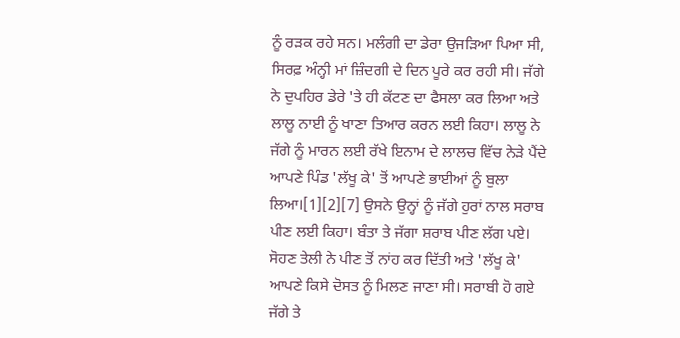ਨੂੰ ਰੜਕ ਰਹੇ ਸਨ। ਮਲੰਗੀ ਦਾ ਡੇਰਾ ਉਜੜਿਆ ਪਿਆ ਸੀ, ਸਿਰਫ਼ ਅੰਨ੍ਹੀ ਮਾਂ ਜ਼ਿੰਦਗੀ ਦੇ ਦਿਨ ਪੂਰੇ ਕਰ ਰਹੀ ਸੀ। ਜੱਗੇ ਨੇ ਦੁਪਹਿਰ ਡੇਰੇ 'ਤੇ ਹੀ ਕੱਟਣ ਦਾ ਫੈਸਲਾ ਕਰ ਲਿਆ ਅਤੇ ਲਾਲੂ ਨਾਈ ਨੂੰ ਖਾਣਾ ਤਿਆਰ ਕਰਨ ਲਈ ਕਿਹਾ। ਲਾਲੂ ਨੇ ਜੱਗੇ ਨੂੰ ਮਾਰਨ ਲਈ ਰੱਖੇ ਇਨਾਮ ਦੇ ਲਾਲਚ ਵਿੱਚ ਨੇੜੇ ਪੈਂਦੇ ਆਪਣੇ ਪਿੰਡ 'ਲੱਖੂ ਕੇ' ਤੋਂ ਆਪਣੇ ਭਾਈਆਂ ਨੂੰ ਬੁਲਾ ਲਿਆ।[1][2][7] ਉਸਨੇ ਉਨ੍ਹਾਂ ਨੂੰ ਜੱਗੇ ਹੁਰਾਂ ਨਾਲ ਸਰਾਬ ਪੀਣ ਲਈ ਕਿਹਾ। ਬੰਤਾ ਤੇ ਜੱਗਾ ਸ਼ਰਾਬ ਪੀਣ ਲੱਗ ਪਏ। ਸੋਹਣ ਤੇਲੀ ਨੇ ਪੀਣ ਤੋਂ ਨਾਂਹ ਕਰ ਦਿੱਤੀ ਅਤੇ 'ਲੱਖੂ ਕੇ' ਆਪਣੇ ਕਿਸੇ ਦੋਸਤ ਨੂੰ ਮਿਲਣ ਜਾਣਾ ਸੀ। ਸਰਾਬੀ ਹੋ ਗਏ ਜੱਗੇ ਤੇ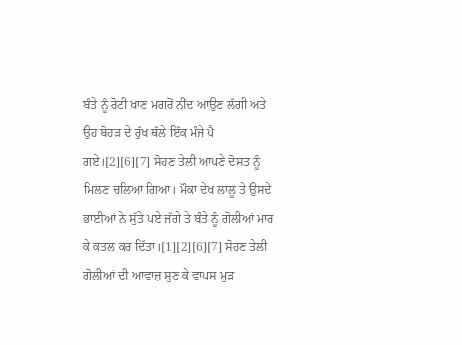ਬੰਤੇ ਨੂੰ ਰੋਟੀ ਖਾਣ ਮਗਰੋਂ ਨੀਂਦ ਆਉਣ ਲੱਗੀ ਅਤੇ ਉਹ ਬੋਹੜ ਦੇ ਰੁੱਖ ਥੱਲੇ ਇੱਕ ਮੰਜੇ ਪੈ ਗਏ।[2][6][7] ਸੋਹਣ ਤੇਲੀ ਆਪਣੇ ਦੋਸਤ ਨੂੰ ਮਿਲਣ ਚਲਿਆ ਗਿਆ। ਮੌਕਾ ਦੇਖ ਲਾਲੂ ਤੇ ਉਸਦੇ ਭਾਈਆਂ ਨੇ ਸੁੱਤੇ ਪਏ ਜੱਗੇ ਤੇ ਬੰਤੇ ਨੂੰ ਗੋਲੀਆਂ ਮਾਰ ਕੇ ਕਤਲ ਕਰ ਦਿੱਤਾ।[1][2][6][7] ਸੋਹਣ ਤੇਲੀ ਗੋਲੀਆਂ ਦੀ ਆਵਾਜ਼ ਸੁਣ ਕੇ ਵਾਪਸ ਮੁੜ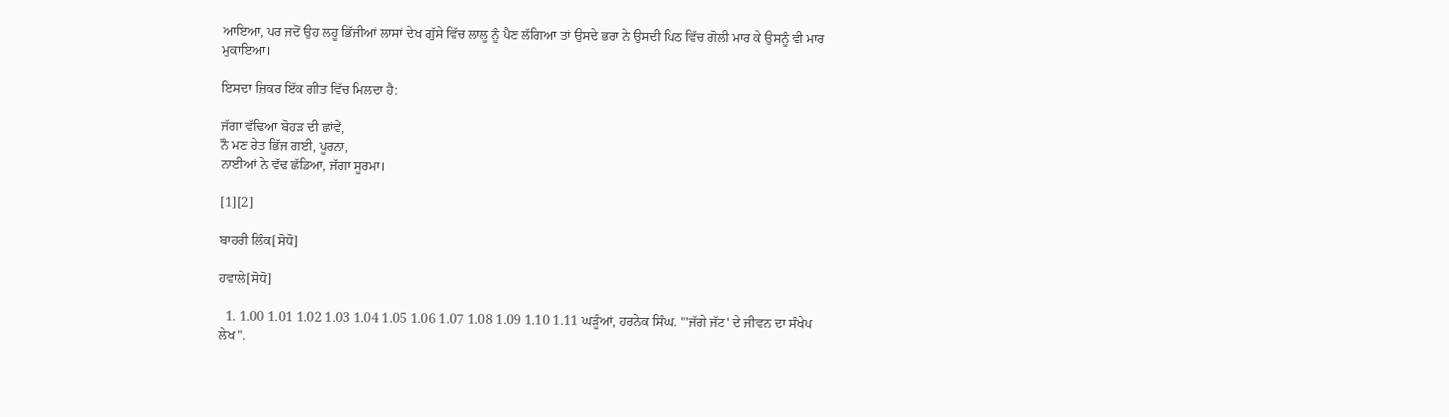ਆਇਆ, ਪਰ ਜਦੋਂ ਉਹ ਲਹੂ ਭਿੱਜੀਆਂ ਲਾਸਾਂ ਦੇਖ ਗੁੱਸੇ ਵਿੱਚ ਲਾਲੂ ਨੂੰ ਪੈਣ ਲੱਗਿਆ ਤਾਂ ਉਸਦੇ ਭਰਾ ਨੇ ਉਸਦੀ ਪਿਠ ਵਿੱਚ ਗੋਲੀ ਮਾਰ ਕੇ ਉਸਨੂੰ ਵੀ ਮਾਰ ਮੁਕਾਇਆ।

ਇਸਦਾ ਜ਼ਿਕਰ ਇੱਕ ਗੀਤ ਵਿੱਚ ਮਿਲਦਾ ਹੈ:

ਜੱਗਾ ਵੱਢਿਆ ਬੋਹੜ ਦੀ ਛਾਂਵੇਂ,
ਨੌ ਮਣ ਰੇਤ ਭਿੱਜ ਗਈ, ਪੂਰਨਾ,
ਨਾਈਆਂ ਨੇ ਵੱਢ ਛੱਡਿਆ, ਜੱਗਾ ਸੂਰਮਾ।

[1][2]

ਬਾਹਰੀ ਲਿੰਕ[ਸੋਧੋ]

ਹਵਾਲੇ[ਸੋਧੋ]

  1. 1.00 1.01 1.02 1.03 1.04 1.05 1.06 1.07 1.08 1.09 1.10 1.11 ਘੜੂੰਆਂ, ਹਰਨੇਕ ਸਿੰਘ. "'ਜੱਗੇ ਜੱਟ' ਦੇ ਜੀਵਨ ਦਾ ਸੰਖੇਪ ਲੇਖ".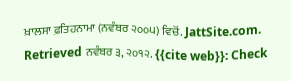ਖ਼ਾਲਸਾ ਫ਼ਤਿਹਨਾਮਾ (ਨਵੰਬਰ ੨੦੦੫) ਵਿਚੋਂ. JattSite.com. Retrieved ਨਵੰਬਰ ੩, ੨੦੧੨. {{cite web}}: Check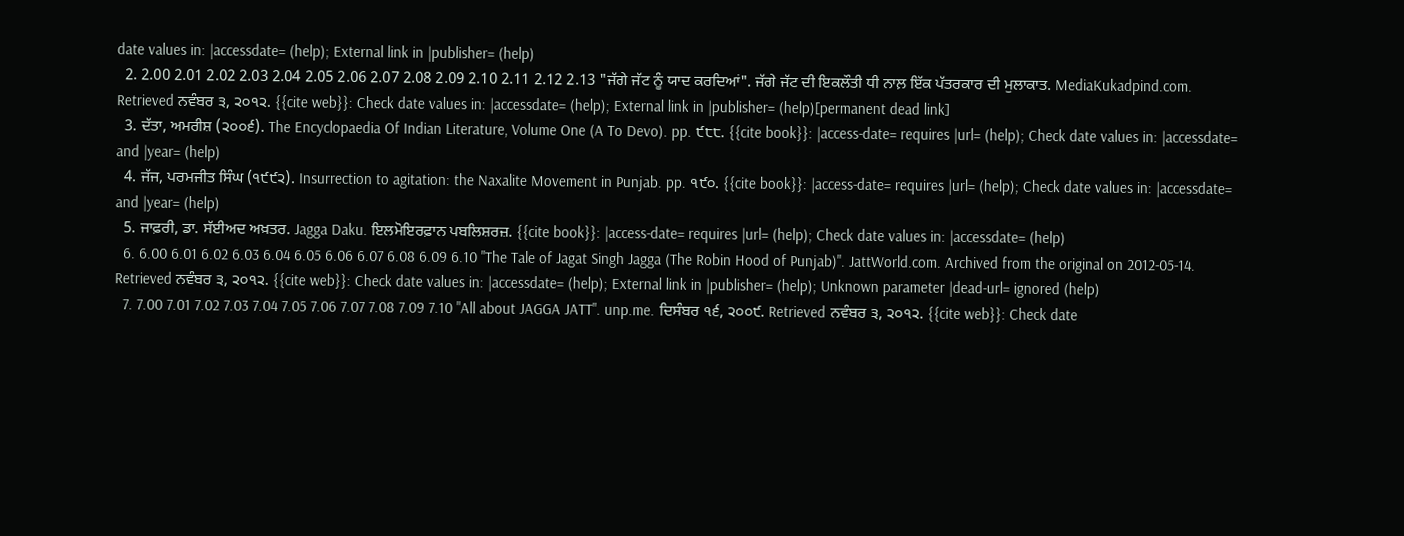date values in: |accessdate= (help); External link in |publisher= (help)
  2. 2.00 2.01 2.02 2.03 2.04 2.05 2.06 2.07 2.08 2.09 2.10 2.11 2.12 2.13 "ਜੱਗੇ ਜੱਟ ਨੂੰ ਯਾਦ ਕਰਦਿਆਂ". ਜੱਗੇ ਜੱਟ ਦੀ ਇਕਲੌਤੀ ਧੀ ਨਾਲ਼ ਇੱਕ ਪੱਤਰਕਾਰ ਦੀ ਮੁਲਾਕਾਤ. MediaKukadpind.com. Retrieved ਨਵੰਬਰ ੩, ੨੦੧੨. {{cite web}}: Check date values in: |accessdate= (help); External link in |publisher= (help)[permanent dead link]
  3. ਦੱਤਾ, ਅਮਰੀਸ਼ (੨੦੦੬). The Encyclopaedia Of Indian Literature, Volume One (A To Devo). pp. ੯੮੮. {{cite book}}: |access-date= requires |url= (help); Check date values in: |accessdate= and |year= (help)
  4. ਜੱਜ, ਪਰਮਜੀਤ ਸਿੰਘ (੧੯੯੨). Insurrection to agitation: the Naxalite Movement in Punjab. pp. ੧੯੦. {{cite book}}: |access-date= requires |url= (help); Check date values in: |accessdate= and |year= (help)
  5. ਜਾਫ਼ਰੀ, ਡਾ. ਸੱਈਅਦ ਅਖ਼ਤਰ. Jagga Daku. ਇਲਮੋਇਰਫ਼ਾਨ ਪਬਲਿਸ਼ਰਜ਼. {{cite book}}: |access-date= requires |url= (help); Check date values in: |accessdate= (help)
  6. 6.00 6.01 6.02 6.03 6.04 6.05 6.06 6.07 6.08 6.09 6.10 "The Tale of Jagat Singh Jagga (The Robin Hood of Punjab)". JattWorld.com. Archived from the original on 2012-05-14. Retrieved ਨਵੰਬਰ ੩, ੨੦੧੨. {{cite web}}: Check date values in: |accessdate= (help); External link in |publisher= (help); Unknown parameter |dead-url= ignored (help)
  7. 7.00 7.01 7.02 7.03 7.04 7.05 7.06 7.07 7.08 7.09 7.10 "All about JAGGA JATT". unp.me. ਦਿਸੰਬਰ ੧੬, ੨੦੦੯. Retrieved ਨਵੰਬਰ ੩, ੨੦੧੨. {{cite web}}: Check date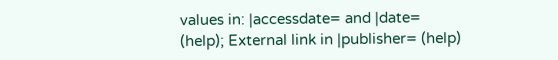values in: |accessdate= and |date= (help); External link in |publisher= (help)